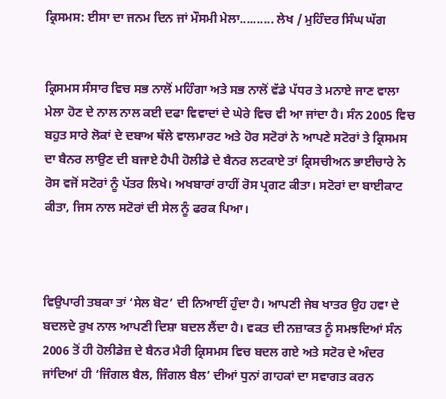ਕ੍ਰਿਸਮਸ: ਈਸਾ ਦਾ ਜਨਮ ਦਿਨ ਜਾਂ ਮੌਸਮੀ ਮੇਲਾ.......... ਲੇਖ / ਮੁਹਿੰਦਰ ਸਿੰਘ ਘੱਗ


ਕ੍ਰਿਸਮਸ ਸੰਸਾਰ ਵਿਚ ਸਭ ਨਾਲੋਂ ਮਹਿੰਗਾ ਅਤੇ ਸਭ ਨਾਲੋਂ ਵੱਡੇ ਪੱਧਰ ਤੇ ਮਨਾਏ ਜਾਣ ਵਾਲਾ ਮੇਲਾ ਹੋਣ ਦੇ ਨਾਲ ਨਾਲ ਕਈ ਦਫਾ ਵਿਵਾਦਾਂ ਦੇ ਘੇਰੇ ਵਿਚ ਵੀ ਆ ਜਾਂਦਾ ਹੈ। ਸੰਨ 2005 ਵਿਚ ਬਹੁਤ ਸਾਰੇ ਲੋਕਾਂ ਦੇ ਦਬਾਅ ਥੱਲੇ ਵਾਲਮਾਰਟ ਅਤੇ ਹੋਰ ਸਟੋਰਾਂ ਨੇ ਆਪਣੇ ਸਟੋਰਾਂ ਤੇ ਕ੍ਰਿਸਮਸ ਦਾ ਬੈਨਰ ਲਾਉਣ ਦੀ ਬਜਾਏ ਹੈਪੀ ਹੋਲੀਡੇ ਦੇ ਬੈਨਰ ਲਟਕਾਏ ਤਾਂ ਕ੍ਰਿਸਚੀਅਨ ਭਾਈਚਾਰੇ ਨੇ ਰੋਸ ਵਜੋਂ ਸਟੋਰਾਂ ਨੂੰ ਪੱਤਰ ਲਿਖੇ। ਅਖਬਾਰਾਂ ਰਾਹੀਂ ਰੋਸ ਪ੍ਰਗਟ ਕੀਤਾ। ਸਟੋਰਾਂ ਦਾ ਬਾਈਕਾਟ ਕੀਤਾ, ਜਿਸ ਨਾਲ ਸਟੋਰਾਂ ਦੀ ਸੇਲ ਨੂੰ ਫਰਕ ਪਿਆ।



ਵਿਉਪਾਰੀ ਤਬਕਾ ਤਾਂ ‘ਸੇਲ ਬੋਟ’ ਦੀ ਨਿਆਈਂ ਹੁੰਦਾ ਹੈ। ਆਪਣੀ ਜੇਬ ਖਾਤਰ ਉਹ ਹਵਾ ਦੇ ਬਦਲਦੇ ਰੁਖ ਨਾਲ ਆਪਣੀ ਦਿਸ਼ਾ ਬਦਲ ਲੈਂਦਾ ਹੈ। ਵਕਤ ਦੀ ਨਜ਼ਾਕਤ ਨੂੰ ਸਮਝਦਿਆਂ ਸੰਨ 2006 ਤੋਂ ਹੀ ਹੋਲੀਡੇਜ਼ ਦੇ ਬੈਨਰ ਮੈਰੀ ਕ੍ਰਿਸਮਸ ਵਿਚ ਬਦਲ ਗਏ ਅਤੇ ਸਟੋਰ ਦੇ ਅੰਦਰ ਜਾਂਦਿਆਂ ਹੀ ‘ਜਿੰਗਲ ਬੈਲ, ਜਿੰਗਲ ਬੈਲ’ ਦੀਆਂ ਧੁਨਾਂ ਗਾਹਕਾਂ ਦਾ ਸਵਾਗਤ ਕਰਨ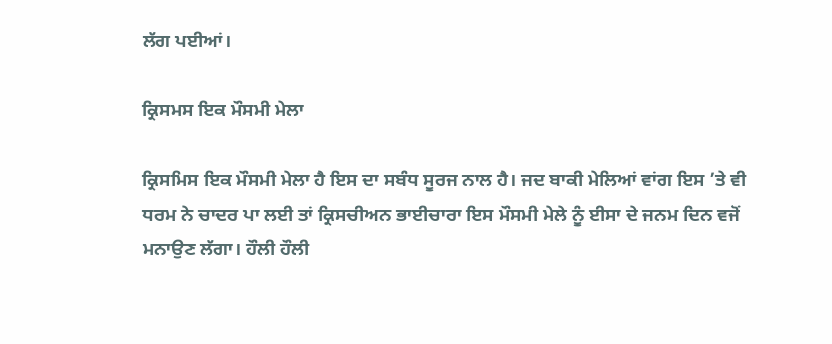ਲੱਗ ਪਈਆਂ।

ਕ੍ਰਿਸਮਸ ਇਕ ਮੌਸਮੀ ਮੇਲਾ

ਕ੍ਰਿਸਮਿਸ ਇਕ ਮੌਸਮੀ ਮੇਲਾ ਹੈ ਇਸ ਦਾ ਸਬੰਧ ਸੂਰਜ ਨਾਲ ਹੈ। ਜਦ ਬਾਕੀ ਮੇਲਿਆਂ ਵਾਂਗ ਇਸ ’ਤੇ ਵੀ ਧਰਮ ਨੇ ਚਾਦਰ ਪਾ ਲਈ ਤਾਂ ਕ੍ਰਿਸਚੀਅਨ ਭਾਈਚਾਰਾ ਇਸ ਮੌਸਮੀ ਮੇਲੇ ਨੂੰ ਈਸਾ ਦੇ ਜਨਮ ਦਿਨ ਵਜੋਂ ਮਨਾਉਣ ਲੱਗਾ। ਹੌਲੀ ਹੌਲੀ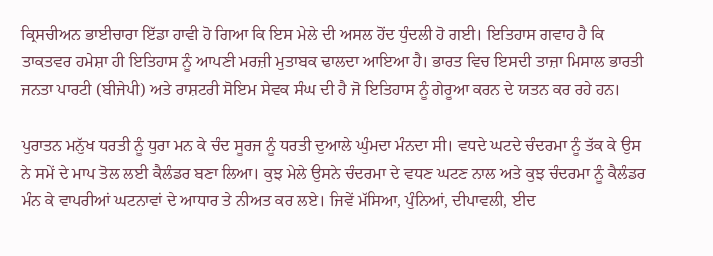ਕ੍ਰਿਸਚੀਅਨ ਭਾਈਚਾਰਾ ਇੱਡਾ ਹਾਵੀ ਹੋ ਗਿਆ ਕਿ ਇਸ ਮੇਲੇ ਦੀ ਅਸਲ ਹੋਂਦ ਧੁੰਦਲੀ ਹੋ ਗਈ। ਇਤਿਹਾਸ ਗਵਾਹ ਹੈ ਕਿ ਤਾਕਤਵਰ ਹਮੇਸ਼ਾ ਹੀ ਇਤਿਹਾਸ ਨੂੰ ਆਪਣੀ ਮਰਜ਼ੀ ਮੁਤਾਬਕ ਢਾਲਦਾ ਆਇਆ ਹੈ। ਭਾਰਤ ਵਿਚ ਇਸਦੀ ਤਾਜ਼ਾ ਮਿਸਾਲ ਭਾਰਤੀ ਜਨਤਾ ਪਾਰਟੀ (ਬੀਜੇਪੀ) ਅਤੇ ਰਾਸ਼ਟਰੀ ਸੋਇਮ ਸੇਵਕ ਸੰਘ ਦੀ ਹੈ ਜੋ ਇਤਿਹਾਸ ਨੂੰ ਗੇਰੂਆ ਕਰਨ ਦੇ ਯਤਨ ਕਰ ਰਹੇ ਹਨ।

ਪੁਰਾਤਨ ਮਨੁੱਖ ਧਰਤੀ ਨੂੰ ਧੁਰਾ ਮਨ ਕੇ ਚੰਦ ਸੂਰਜ ਨੂੰ ਧਰਤੀ ਦੁਆਲੇ ਘੁੰਮਦਾ ਮੰਨਦਾ ਸੀ। ਵਧਦੇ ਘਟਦੇ ਚੰਦਰਮਾ ਨੂੰ ਤੱਕ ਕੇ ਉਸ ਨੇ ਸਮੇਂ ਦੇ ਮਾਪ ਤੋਲ ਲਈ ਕੈਲੰਡਰ ਬਣਾ ਲਿਆ। ਕੁਝ ਮੇਲੇ ਉਸਨੇ ਚੰਦਰਮਾ ਦੇ ਵਧਣ ਘਟਣ ਨਾਲ ਅਤੇ ਕੁਝ ਚੰਦਰਮਾ ਨੂੰ ਕੈਲੰਡਰ ਮੰਨ ਕੇ ਵਾਪਰੀਆਂ ਘਟਨਾਵਾਂ ਦੇ ਆਧਾਰ ਤੇ ਨੀਅਤ ਕਰ ਲਏ। ਜਿਵੇਂ ਮੱਸਿਆ, ਪੁੰਨਿਆਂ, ਦੀਪਾਵਲੀ, ਈਦ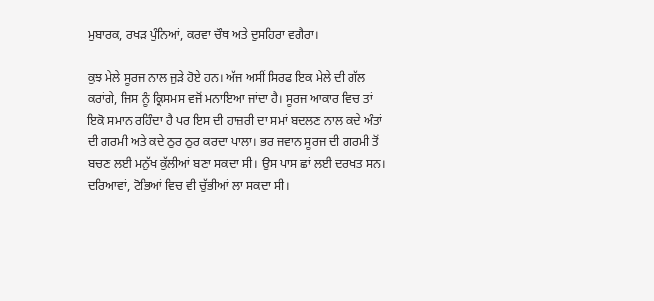ਮੁਬਾਰਕ, ਰਖੜ ਪੁੰਨਿਆਂ, ਕਰਵਾ ਚੌਥ ਅਤੇ ਦੁਸਹਿਰਾ ਵਗੈਰਾ।

ਕੁਝ ਮੇਲੇ ਸੂਰਜ ਨਾਲ ਜੁੜੇ ਹੋਏ ਹਨ। ਅੱਜ ਅਸੀਂ ਸਿਰਫ ਇਕ ਮੇਲੇ ਦੀ ਗੱਲ ਕਰਾਂਗੇ, ਜਿਸ ਨੂੰ ਕ੍ਰਿਸਮਸ ਵਜੋਂ ਮਨਾਇਆ ਜਾਂਦਾ ਹੈ। ਸੂਰਜ ਆਕਾਰ ਵਿਚ ਤਾਂ ਇਕੋ ਸਮਾਨ ਰਹਿੰਦਾ ਹੈ ਪਰ ਇਸ ਦੀ ਹਾਜ਼ਰੀ ਦਾ ਸਮਾਂ ਬਦਲਣ ਨਾਲ ਕਦੇ ਅੰਤਾਂ ਦੀ ਗਰਮੀ ਅਤੇ ਕਦੇ ਠੁਰ ਠੁਰ ਕਰਦਾ ਪਾਲਾ। ਭਰ ਜਵਾਨ ਸੂਰਜ ਦੀ ਗਰਮੀ ਤੋਂ ਬਚਣ ਲਈ ਮਨੁੱਖ ਕੁੱਲੀਆਂ ਬਣਾ ਸਕਦਾ ਸੀ। ਉਸ ਪਾਸ ਛਾਂ ਲਈ ਦਰਖਤ ਸਨ। ਦਰਿਆਵਾਂ, ਟੋਭਿਆਂ ਵਿਚ ਵੀ ਚੁੱਭੀਆਂ ਲਾ ਸਕਦਾ ਸੀ।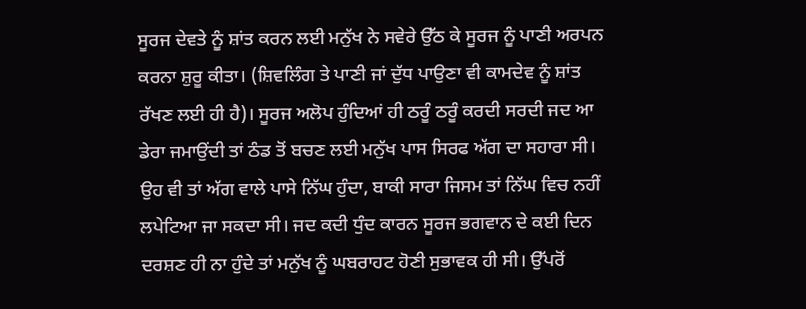ਸੂਰਜ ਦੇਵਤੇ ਨੂੰ ਸ਼ਾਂਤ ਕਰਨ ਲਈ ਮਨੁੱਖ ਨੇ ਸਵੇਰੇ ਉੱਠ ਕੇ ਸੂਰਜ ਨੂੰ ਪਾਣੀ ਅਰਪਨ ਕਰਨਾ ਸ਼ੁਰੂ ਕੀਤਾ। (ਸ਼ਿਵਲਿੰਗ ਤੇ ਪਾਣੀ ਜਾਂ ਦੁੱਧ ਪਾਉਣਾ ਵੀ ਕਾਮਦੇਵ ਨੂੰ ਸ਼ਾਂਤ ਰੱਖਣ ਲਈ ਹੀ ਹੈ)। ਸੂਰਜ ਅਲੋਪ ਹੁੰਦਿਆਂ ਹੀ ਠਰੂੰ ਠਰੂੰ ਕਰਦੀ ਸਰਦੀ ਜਦ ਆ ਡੇਰਾ ਜਮਾਉਂਦੀ ਤਾਂ ਠੰਡ ਤੋਂ ਬਚਣ ਲਈ ਮਨੁੱਖ ਪਾਸ ਸਿਰਫ ਅੱਗ ਦਾ ਸਹਾਰਾ ਸੀ। ਉਹ ਵੀ ਤਾਂ ਅੱਗ ਵਾਲੇ ਪਾਸੇ ਨਿੱਘ ਹੁੰਦਾ, ਬਾਕੀ ਸਾਰਾ ਜਿਸਮ ਤਾਂ ਨਿੱਘ ਵਿਚ ਨਹੀਂ ਲਪੇਟਿਆ ਜਾ ਸਕਦਾ ਸੀ। ਜਦ ਕਦੀ ਧੁੰਦ ਕਾਰਨ ਸੂਰਜ ਭਗਵਾਨ ਦੇ ਕਈ ਦਿਨ ਦਰਸ਼ਣ ਹੀ ਨਾ ਹੁੰਦੇ ਤਾਂ ਮਨੁੱਖ ਨੂੰ ਘਬਰਾਹਟ ਹੋਣੀ ਸੁਭਾਵਕ ਹੀ ਸੀ। ਉੱਪਰੋਂ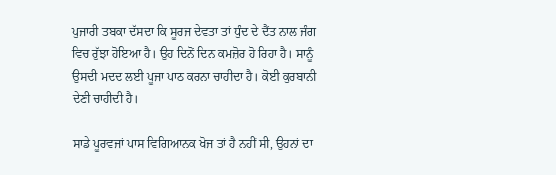ਪੁਜਾਰੀ ਤਬਕਾ ਦੱਸਦਾ ਕਿ ਸੂਰਜ ਦੇਵਤਾ ਤਾਂ ਧੁੰਦ ਦੇ ਦੈਂਤ ਨਾਲ ਜੰਗ ਵਿਚ ਰੁੱਝਾ ਹੋਇਆ ਹੈ। ਉਹ ਦਿਨੋਂ ਦਿਨ ਕਮਜ਼ੋਰ ਹੋ ਰਿਹਾ ਹੈ। ਸਾਨੂੰ ਉਸਦੀ ਮਦਦ ਲਈ ਪੂਜਾ ਪਾਠ ਕਰਨਾ ਚਾਹੀਦਾ ਹੈ। ਕੋਈ ਕੁਰਬਾਨੀ ਦੇਣੀ ਚਾਹੀਦੀ ਹੈ।

ਸਾਡੇ ਪੂਰਵਜਾਂ ਪਾਸ ਵਿਗਿਆਨਕ ਖੋਜ ਤਾਂ ਹੈ ਨਹੀਂ ਸੀ, ਉਹਨਾਂ ਦਾ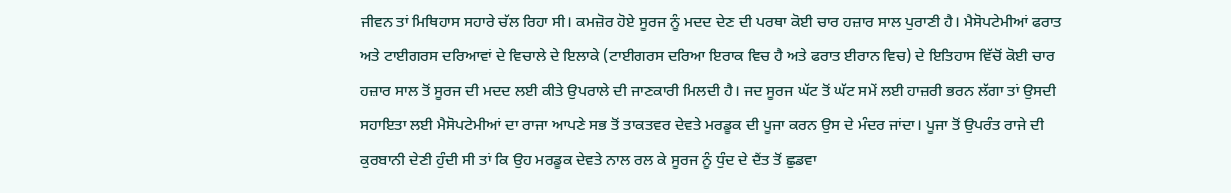ਜੀਵਨ ਤਾਂ ਮਿਥਿਹਾਸ ਸਹਾਰੇ ਚੱਲ ਰਿਹਾ ਸੀ। ਕਮਜ਼ੋਰ ਹੋਏ ਸੂਰਜ ਨੂੰ ਮਦਦ ਦੇਣ ਦੀ ਪਰਥਾ ਕੋਈ ਚਾਰ ਹਜ਼ਾਰ ਸਾਲ ਪੁਰਾਣੀ ਹੈ। ਮੈਸੋਪਟੇਮੀਆਂ ਫਰਾਤ ਅਤੇ ਟਾਈਗਰਸ ਦਰਿਆਵਾਂ ਦੇ ਵਿਚਾਲੇ ਦੇ ਇਲਾਕੇ (ਟਾਈਗਰਸ ਦਰਿਆ ਇਰਾਕ ਵਿਚ ਹੈ ਅਤੇ ਫਰਾਤ ਈਰਾਨ ਵਿਚ) ਦੇ ਇਤਿਹਾਸ ਵਿੱਚੋਂ ਕੋਈ ਚਾਰ ਹਜ਼ਾਰ ਸਾਲ ਤੋਂ ਸੂਰਜ ਦੀ ਮਦਦ ਲਈ ਕੀਤੇ ਉਪਰਾਲੇ ਦੀ ਜਾਣਕਾਰੀ ਮਿਲਦੀ ਹੈ। ਜਦ ਸੂਰਜ ਘੱਟ ਤੋਂ ਘੱਟ ਸਮੇਂ ਲਈ ਹਾਜ਼ਰੀ ਭਰਨ ਲੱਗਾ ਤਾਂ ਉਸਦੀ ਸਹਾਇਤਾ ਲਈ ਮੈਸੋਪਟੇਮੀਆਂ ਦਾ ਰਾਜਾ ਆਪਣੇ ਸਭ ਤੋਂ ਤਾਕਤਵਰ ਦੇਵਤੇ ਮਰਡੂਕ ਦੀ ਪੂਜਾ ਕਰਨ ਉਸ ਦੇ ਮੰਦਰ ਜਾਂਦਾ। ਪੂਜਾ ਤੋਂ ਉਪਰੰਤ ਰਾਜੇ ਦੀ ਕੁਰਬਾਨੀ ਦੇਣੀ ਹੁੰਦੀ ਸੀ ਤਾਂ ਕਿ ਉਹ ਮਰਡੂਕ ਦੇਵਤੇ ਨਾਲ ਰਲ ਕੇ ਸੂਰਜ ਨੂੰ ਧੁੰਦ ਦੇ ਦੈਂਤ ਤੋਂ ਛੁਡਵਾ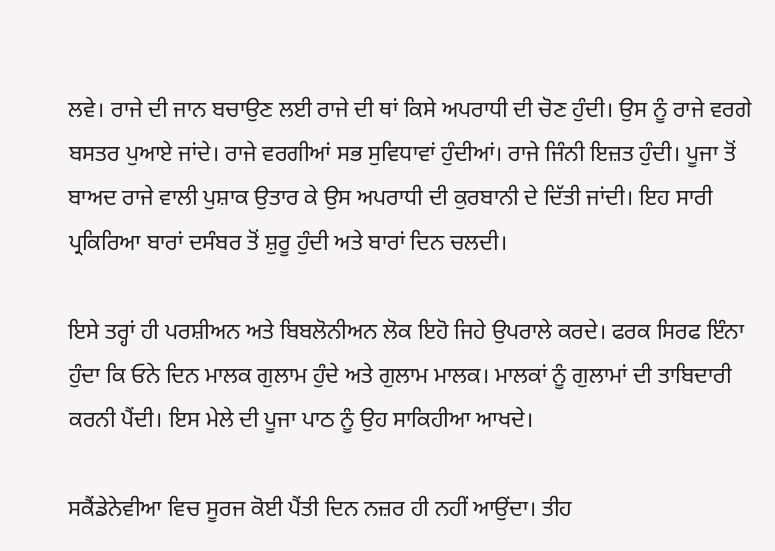ਲਵੇ। ਰਾਜੇ ਦੀ ਜਾਨ ਬਚਾਉਣ ਲਈ ਰਾਜੇ ਦੀ ਥਾਂ ਕਿਸੇ ਅਪਰਾਧੀ ਦੀ ਚੋਣ ਹੁੰਦੀ। ਉਸ ਨੂੰ ਰਾਜੇ ਵਰਗੇ ਬਸਤਰ ਪੁਆਏ ਜਾਂਦੇ। ਰਾਜੇ ਵਰਗੀਆਂ ਸਭ ਸੁਵਿਧਾਵਾਂ ਹੁੰਦੀਆਂ। ਰਾਜੇ ਜਿੰਨੀ ਇਜ਼ਤ ਹੁੰਦੀ। ਪੂਜਾ ਤੋਂ ਬਾਅਦ ਰਾਜੇ ਵਾਲੀ ਪੁਸ਼ਾਕ ਉਤਾਰ ਕੇ ਉਸ ਅਪਰਾਧੀ ਦੀ ਕੁਰਬਾਨੀ ਦੇ ਦਿੱਤੀ ਜਾਂਦੀ। ਇਹ ਸਾਰੀ ਪ੍ਰਕਿਰਿਆ ਬਾਰਾਂ ਦਸੰਬਰ ਤੋਂ ਸ਼ੁਰੂ ਹੁੰਦੀ ਅਤੇ ਬਾਰਾਂ ਦਿਨ ਚਲਦੀ।

ਇਸੇ ਤਰ੍ਹਾਂ ਹੀ ਪਰਸ਼ੀਅਨ ਅਤੇ ਬਿਬਲੋਨੀਅਨ ਲੋਕ ਇਹੋ ਜਿਹੇ ਉਪਰਾਲੇ ਕਰਦੇ। ਫਰਕ ਸਿਰਫ ਇੰਨਾ ਹੁੰਦਾ ਕਿ ਓਨੇ ਦਿਨ ਮਾਲਕ ਗੁਲਾਮ ਹੁੰਦੇ ਅਤੇ ਗੁਲਾਮ ਮਾਲਕ। ਮਾਲਕਾਂ ਨੂੰ ਗੁਲਾਮਾਂ ਦੀ ਤਾਬਿਦਾਰੀ ਕਰਨੀ ਪੈਂਦੀ। ਇਸ ਮੇਲੇ ਦੀ ਪੂਜਾ ਪਾਠ ਨੂੰ ਉਹ ਸਾਕਿਹੀਆ ਆਖਦੇ।

ਸਕੈਂਡੇਨੇਵੀਆ ਵਿਚ ਸੂਰਜ ਕੋਈ ਪੈਂਤੀ ਦਿਨ ਨਜ਼ਰ ਹੀ ਨਹੀਂ ਆਉਂਦਾ। ਤੀਹ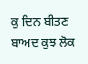ਕੁ ਦਿਨ ਬੀਤਣ ਬਾਅਦ ਕੁਝ ਲੋਕ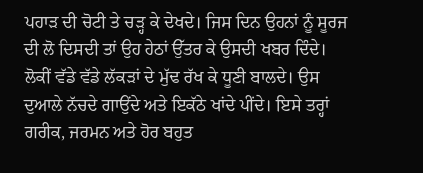ਪਹਾੜ ਦੀ ਚੋਟੀ ਤੇ ਚੜ੍ਹ ਕੇ ਦੇਖਦੇ। ਜਿਸ ਦਿਨ ਉਹਨਾਂ ਨੂੰ ਸੂਰਜ ਦੀ ਲੋ ਦਿਸਦੀ ਤਾਂ ਉਹ ਹੇਠਾਂ ਉੱਤਰ ਕੇ ਉਸਦੀ ਖਬਰ ਦਿੰਦੇ। ਲੋਕੀਂ ਵੱਡੇ ਵੱਡੇ ਲੱਕੜਾਂ ਦੇ ਮੁੱਢ ਰੱਖ ਕੇ ਧੂਣੀ ਬਾਲਦੇ। ਉਸ ਦੁਆਲੇ ਨੱਚਦੇ ਗਾਉਂਦੇ ਅਤੇ ਇਕੱਠੇ ਖਾਂਦੇ ਪੀਂਦੇ। ਇਸੇ ਤਰ੍ਹਾਂ ਗਰੀਕ, ਜਰਮਨ ਅਤੇ ਹੋਰ ਬਹੁਤ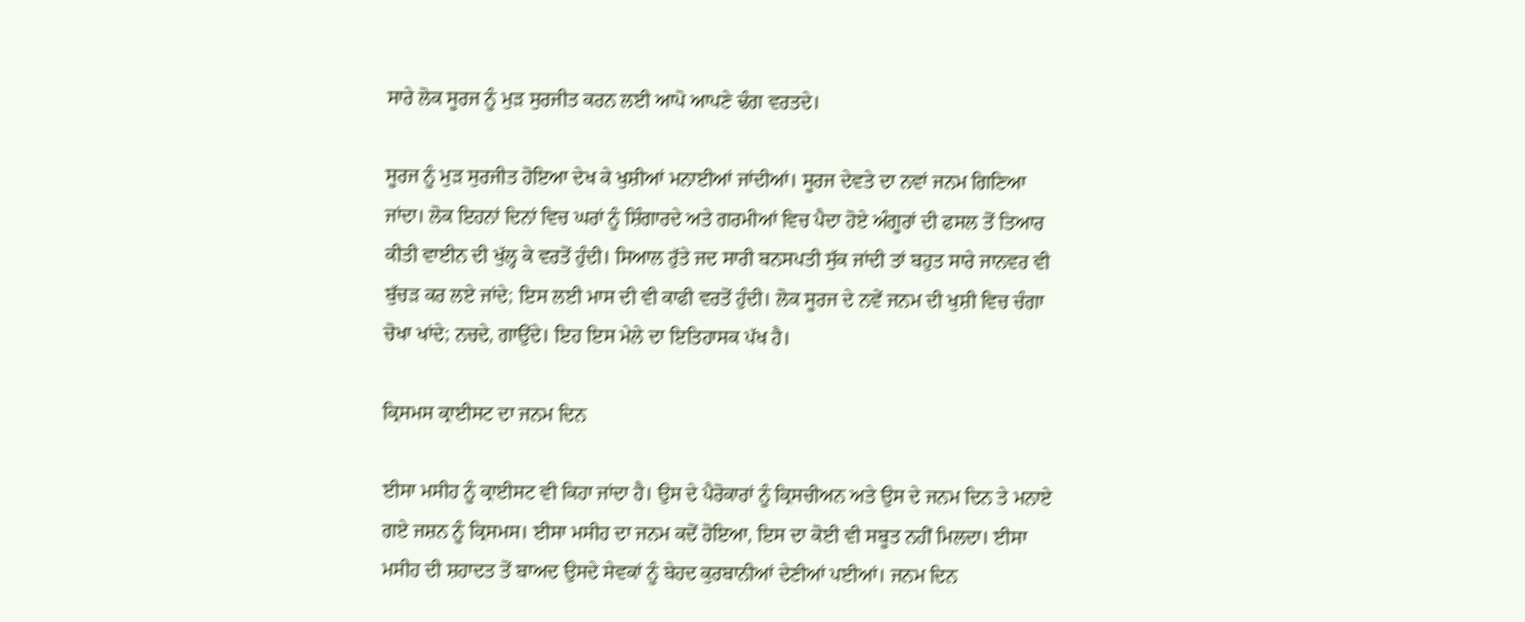ਸਾਰੇ ਲੋਕ ਸੂਰਜ ਨੂੰ ਮੁੜ ਸੁਰਜੀਤ ਕਰਨ ਲਈ ਆਪੋ ਆਪਣੇ ਢੰਗ ਵਰਤਦੇ।

ਸੂਰਜ ਨੂੰ ਮੁੜ ਸੁਰਜੀਤ ਹੋਇਆ ਦੇਖ ਕੇ ਖੁਸ਼ੀਆਂ ਮਨਾਈਆਂ ਜਾਂਦੀਆਂ। ਸੂਰਜ ਦੇਵਤੇ ਦਾ ਨਵਾਂ ਜਨਮ ਗਿਣਿਆ ਜਾਂਦਾ। ਲੋਕ ਇਹਨਾਂ ਦਿਨਾਂ ਵਿਚ ਘਰਾਂ ਨੂੰ ਸ਼ਿੰਗਾਰਦੇ ਅਤੇ ਗਰਮੀਆਂ ਵਿਚ ਪੈਦਾ ਹੋਏ ਅੰਗੂਰਾਂ ਦੀ ਫਸਲ ਤੋਂ ਤਿਆਰ ਕੀਤੀ ਵਾਈਨ ਦੀ ਖੁੱਲ੍ਹ ਕੇ ਵਰਤੋਂ ਹੁੰਦੀ। ਸਿਆਲ ਰੁੱਤੇ ਜਦ ਸਾਰੀ ਬਨਸਪਤੀ ਸੁੱਕ ਜਾਂਦੀ ਤਾਂ ਬਹੁਤ ਸਾਰੇ ਜਾਨਵਰ ਵੀ ਬੁੱਚੜ ਕਰ ਲਏ ਜਾਂਦੇ; ਇਸ ਲਈ ਮਾਸ ਦੀ ਵੀ ਕਾਫੀ ਵਰਤੋਂ ਹੁੰਦੀ। ਲੋਕ ਸੂਰਜ ਦੇ ਨਵੇਂ ਜਨਮ ਦੀ ਖੁਸ਼ੀ ਵਿਚ ਚੰਗਾ ਚੋਖਾ ਖਾਂਦੇ; ਨਚਦੇ, ਗਾਉਂਦੇ। ਇਹ ਇਸ ਮੇਲੇ ਦਾ ਇਤਿਹਾਸਕ ਪੱਖ ਹੈ।

ਕ੍ਰਿਸਮਸ ਕ੍ਰਾਈਸਟ ਦਾ ਜਨਮ ਦਿਨ

ਈਸਾ ਮਸੀਹ ਨੂੰ ਕ੍ਰਾਈਸਟ ਵੀ ਕਿਹਾ ਜਾਂਦਾ ਹੈ। ਉਸ ਦੇ ਪੈਰੋਕਾਰਾਂ ਨੂੰ ਕ੍ਰਿਸਚੀਅਨ ਅਤੇ ਉਸ ਦੇ ਜਨਮ ਦਿਨ ਤੇ ਮਨਾਏ ਗਏ ਜਸ਼ਨ ਨੂੰ ਕ੍ਰਿਸਮਸ। ਈਸਾ ਮਸੀਹ ਦਾ ਜਨਮ ਕਦੋਂ ਹੋਇਆ, ਇਸ ਦਾ ਕੋਈ ਵੀ ਸਬੂਤ ਨਹੀਂ ਮਿਲਦਾ। ਈਸਾ ਮਸੀਹ ਦੀ ਸ਼ਹਾਦਤ ਤੋਂ ਬਾਅਦ ਉਸਦੇ ਸੇਵਕਾਂ ਨੂੰ ਬੇਹਦ ਕੁਰਬਾਨੀਆਂ ਦੇਣੀਆਂ ਪਈਆਂ। ਜਨਮ ਦਿਨ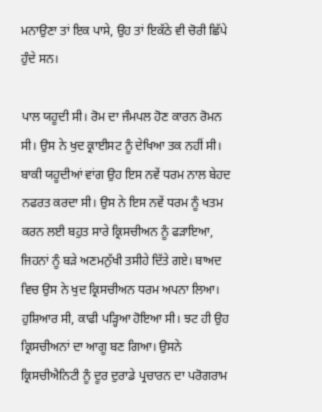ਮਨਾਉਣਾ ਤਾਂ ਇਕ ਪਾਸੇ, ਉਹ ਤਾਂ ਇਕੱਠੇ ਵੀ ਚੋਰੀ ਛਿੱਪੇ ਹੁੰਦੇ ਸਨ।

ਪਾਲ ਯਹੂਦੀ ਸੀ। ਰੋਮ ਦਾ ਜੰਮਪਲ ਹੋਣ ਕਾਰਨ ਰੋਮਨ ਸੀ। ਉਸ ਨੇ ਖੁਦ ਕ੍ਰਾਈਸਟ ਨੂੰ ਦੇਖਿਆ ਤਕ ਨਹੀਂ ਸੀ। ਬਾਕੀ ਯਹੂਦੀਆਂ ਵਾਂਗ ਉਹ ਇਸ ਨਵੇਂ ਧਰਮ ਨਾਲ ਬੇਹਦ ਨਫਰਤ ਕਰਦਾ ਸੀ। ਉਸ ਨੇ ਇਸ ਨਵੇਂ ਧਰਮ ਨੂੰ ਖਤਮ ਕਰਨ ਲਈ ਬਹੁਤ ਸਾਰੇ ਕ੍ਰਿਸਚੀਅਨ ਨੂੰ ਫੜਾਇਆ, ਜਿਹਨਾਂ ਨੂੰ ਬੜੇ ਅਣਮਨੁੱਖੀ ਤਸੀਹੇ ਦਿੱਤੇ ਗਏ। ਬਾਅਦ ਵਿਚ ਉਸ ਨੇ ਖੁਦ ਕ੍ਰਿਸਚੀਅਨ ਧਰਮ ਅਪਨਾ ਲਿਆ। ਹੁਸ਼ਿਆਰ ਸੀ, ਕਾਫੀ ਪੜ੍ਹਿਆ ਹੋਇਆ ਸੀ। ਝਟ ਹੀ ਉਹ ਕ੍ਰਿਸਚੀਅਨਾਂ ਦਾ ਆਗੂ ਬਣ ਗਿਆ। ਉਸਨੇ ਕ੍ਰਿਸਚੀਐਨਿਟੀ ਨੂੰ ਦੂਰ ਦੁਰਾਡੇ ਪ੍ਰਚਾਰਨ ਦਾ ਪਰੋਗਰਾਮ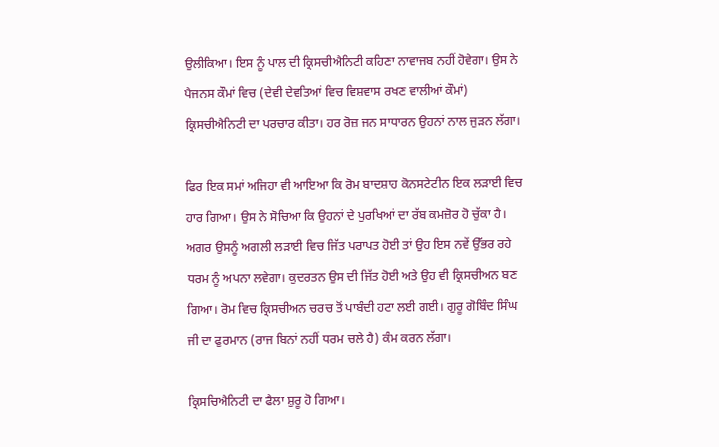ਉਲੀਕਿਆ। ਇਸ ਨੂੰ ਪਾਲ ਦੀ ਕ੍ਰਿਸਚੀਐਨਿਟੀ ਕਹਿਣਾ ਨਾਵਾਜਬ ਨਹੀਂ ਹੋਵੇਗਾ। ਉਸ ਨੇ ਪੈਜਨਸ ਕੌਮਾਂ ਵਿਚ (ਦੇਵੀ ਦੇਵਤਿਆਂ ਵਿਚ ਵਿਸ਼ਵਾਸ ਰਖਣ ਵਾਲੀਆਂ ਕੌਮਾਂ) ਕ੍ਰਿਸਚੀਐਨਿਟੀ ਦਾ ਪਰਚਾਰ ਕੀਤਾ। ਹਰ ਰੋਜ਼ ਜਨ ਸਾਧਾਰਨ ਉਹਨਾਂ ਨਾਲ ਜੁੜਨ ਲੱਗਾ।

ਫਿਰ ਇਕ ਸਮਾਂ ਅਜਿਹਾ ਵੀ ਆਇਆ ਕਿ ਰੋਮ ਬਾਦਸ਼ਾਹ ਕੋਨਸਟੇਟੀਨ ਇਕ ਲੜਾਈ ਵਿਚ ਹਾਰ ਗਿਆ। ਉਸ ਨੇ ਸੋਚਿਆ ਕਿ ਉਹਨਾਂ ਦੇ ਪੁਰਖਿਆਂ ਦਾ ਰੱਬ ਕਮਜ਼ੋਰ ਹੋ ਚੁੱਕਾ ਹੈ। ਅਗਰ ਉਸਨੂੰ ਅਗਲੀ ਲੜਾਈ ਵਿਚ ਜਿੱਤ ਪਰਾਪਤ ਹੋਈ ਤਾਂ ਉਹ ਇਸ ਨਵੇਂ ਉੱਭਰ ਰਹੇ ਧਰਮ ਨੂੰ ਅਪਨਾ ਲਵੇਗਾ। ਕੁਦਰਤਨ ਉਸ ਦੀ ਜਿੱਤ ਹੋਈ ਅਤੇ ਉਹ ਵੀ ਕ੍ਰਿਸਚੀਅਨ ਬਣ ਗਿਆ। ਰੋਮ ਵਿਚ ਕ੍ਰਿਸਚੀਅਨ ਚਰਚ ਤੋਂ ਪਾਬੰਦੀ ਹਟਾ ਲਈ ਗਈ। ਗੁਰੂ ਗੋਬਿੰਦ ਸਿੰਘ ਜੀ ਦਾ ਫੁਰਮਾਨ (ਰਾਜ ਬਿਨਾਂ ਨਹੀਂ ਧਰਮ ਚਲੇ ਹੈ) ਕੰਮ ਕਰਨ ਲੱਗਾ।

ਕ੍ਰਿਸਚਿਐਨਿਟੀ ਦਾ ਫੈਲਾ ਸ਼ੁਰੂ ਹੋ ਗਿਆ।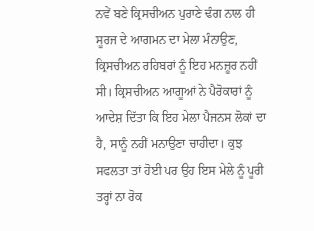ਨਵੇਂ ਬਣੇ ਕ੍ਰਿਸਚੀਅਨ ਪੁਰਾਣੇ ਢੰਗ ਨਾਲ ਹੀ ਸੂਰਜ ਦੇ ਆਗਮਨ ਦਾ ਮੇਲਾ ਮੰਨਾਉਣ, ਕ੍ਰਿਸਚੀਅਨ ਰਹਿਬਰਾਂ ਨੂੰ ਇਹ ਮਨਜ਼ੂਰ ਨਹੀਂ ਸੀ। ਕ੍ਰਿਸਚੀਅਨ ਆਗੂਆਂ ਨੇ ਪੈਰੋਕਾਰਾਂ ਨੂੰ ਆਦੇਸ਼ ਦਿੱਤਾ ਕਿ ਇਹ ਮੇਲਾ ਪੈਜਨਸ ਲੋਕਾਂ ਦਾ ਹੈ, ਸਾਨੂੰ ਨਹੀਂ ਮਨਾਉਣਾ ਚਾਹੀਦਾ। ਕੁਝ ਸਫਲਤਾ ਤਾਂ ਹੋਈ ਪਰ ਉਹ ਇਸ ਮੇਲੇ ਨੂੰ ਪੂਰੀ ਤਰ੍ਹਾਂ ਨਾ ਰੋਕ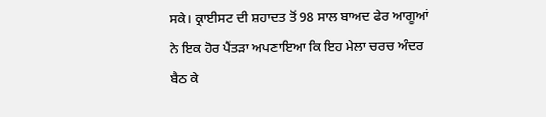ਸਕੇ। ਕ੍ਰਾਈਸਟ ਦੀ ਸ਼ਹਾਦਤ ਤੋਂ 98 ਸਾਲ ਬਾਅਦ ਫੇਰ ਆਗੂਆਂ ਨੇ ਇਕ ਹੋਰ ਪੈਂਤੜਾ ਅਪਣਾਇਆ ਕਿ ਇਹ ਮੇਲਾ ਚਰਚ ਅੰਦਰ ਬੈਠ ਕੇ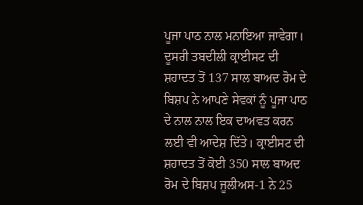ਪੂਜਾ ਪਾਠ ਨਾਲ ਮਨਾਇਆ ਜਾਵੇਗਾ। ਦੂਸਰੀ ਤਬਦੀਲੀ ਕ੍ਰਾਈਸਟ ਦੀ ਸ਼ਹਾਦਤ ਤੋਂ 137 ਸਾਲ ਬਾਅਦ ਰੋਮ ਦੇ ਬਿਸ਼ਪ ਨੇ ਆਪਣੇ ਸੇਵਕਾਂ ਨੂੰ ਪੂਜਾ ਪਾਠ ਦੇ ਨਾਲ ਨਾਲ ਇਕ ਦਾਅਵਤ ਕਰਨ ਲਈ ਵੀ ਆਦੇਸ਼ ਦਿੱਤੇ। ਕ੍ਰਾਈਸਟ ਦੀ ਸ਼ਹਾਦਤ ਤੋਂ ਕੋਈ 350 ਸਾਲ ਬਾਅਦ ਰੋਮ ਦੇ ਬਿਸ਼ਪ ਜੂਲੀਅਸ-1 ਨੇ 25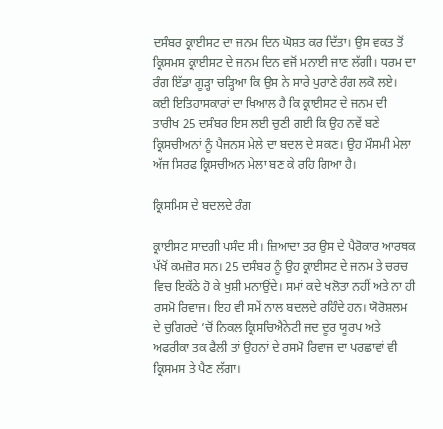ਦਸੰਬਰ ਕ੍ਰਾਈਸਟ ਦਾ ਜਨਮ ਦਿਨ ਘੋਸ਼ਤ ਕਰ ਦਿੱਤਾ। ਉਸ ਵਕਤ ਤੋਂ ਕ੍ਰਿਸਮਸ ਕ੍ਰਾਈਸਟ ਦੇ ਜਨਮ ਦਿਨ ਵਜੋਂ ਮਨਾਈ ਜਾਣ ਲੱਗੀ। ਧਰਮ ਦਾ ਰੰਗ ਇੱਡਾ ਗੂੜ੍ਹਾ ਚੜ੍ਹਿਆ ਕਿ ਉਸ ਨੇ ਸਾਰੇ ਪੁਰਾਣੇ ਰੰਗ ਲਕੋ ਲਏ। ਕਈ ਇਤਿਹਾਸਕਾਰਾਂ ਦਾ ਖਿਆਲ ਹੈ ਕਿ ਕ੍ਰਾਈਸਟ ਦੇ ਜਨਮ ਦੀ ਤਾਰੀਖ 25 ਦਸੰਬਰ ਇਸ ਲਈ ਚੁਣੀ ਗਈ ਕਿ ਉਹ ਨਵੇਂ ਬਣੇ ਕ੍ਰਿਸਚੀਅਨਾਂ ਨੂੰ ਪੈਜਨਸ ਮੇਲੇ ਦਾ ਬਦਲ ਦੇ ਸਕਣ। ਉਹ ਮੌਸਮੀ ਮੇਲਾ ਅੱਜ ਸਿਰਫ ਕ੍ਰਿਸਚੀਅਨ ਮੇਲਾ ਬਣ ਕੇ ਰਹਿ ਗਿਆ ਹੈ।

ਕ੍ਰਿਸਮਿਸ ਦੇ ਬਦਲਦੇ ਰੰਗ

ਕ੍ਰਾਈਸਟ ਸਾਦਗੀ ਪਸੰਦ ਸੀ। ਜ਼ਿਆਦਾ ਤਰ ਉਸ ਦੇ ਪੈਰੋਕਾਰ ਆਰਥਕ ਪੱਖੋਂ ਕਮਜ਼ੋਰ ਸਨ। 25 ਦਸੰਬਰ ਨੂੰ ਉਹ ਕ੍ਰਾਈਸਟ ਦੇ ਜਨਮ ਤੇ ਚਰਚ ਵਿਚ ਇਕੱਠੇ ਹੋ ਕੇ ਖੁਸ਼ੀ ਮਨਾਉਂਦੇ। ਸਮਾਂ ਕਦੇ ਖਲੋਤਾ ਨਹੀਂ ਅਤੇ ਨਾ ਹੀ ਰਸਮੋ ਰਿਵਾਜ। ਇਹ ਵੀ ਸਮੇਂ ਨਾਲ ਬਦਲਦੇ ਰਹਿੰਦੇ ਹਨ। ਯੋਰੋਸ਼ਲਮ ਦੇ ਚੁਗਿਰਦੇ ’ਚੋਂ ਨਿਕਲ ਕ੍ਰਿਸਚਿਐਨੇਟੀ ਜਦ ਦੂਰ ਯੂਰਪ ਅਤੇ ਅਫਰੀਕਾ ਤਕ ਫੈਲੀ ਤਾਂ ਉਹਨਾਂ ਦੇ ਰਸਮੋ ਰਿਵਾਜ ਦਾ ਪਰਛਾਵਾਂ ਵੀ ਕ੍ਰਿਸਮਸ ਤੇ ਪੈਣ ਲੱਗਾ।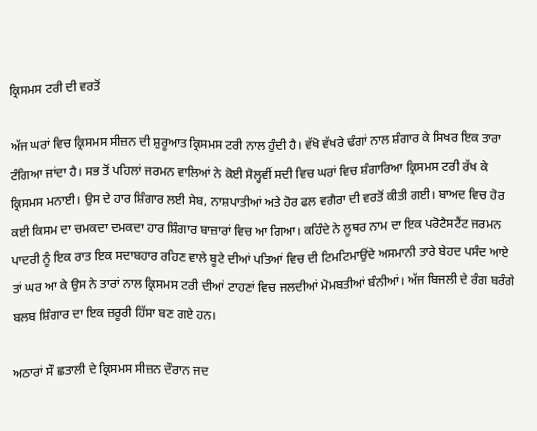ਕ੍ਰਿਸਮਸ ਟਰੀ ਦੀ ਵਰਤੋਂ

ਅੱਜ ਘਰਾਂ ਵਿਚ ਕ੍ਰਿਸਮਸ ਸੀਜ਼ਨ ਦੀ ਸ਼ੁਰੂਆਤ ਕ੍ਰਿਸਮਸ ਟਰੀ ਨਾਲ ਹੁੰਦੀ ਹੈ। ਵੱਖੋ ਵੱਖਰੇ ਢੰਗਾਂ ਨਾਲ ਸ਼ੰਗਾਰ ਕੇ ਸਿਖਰ ਇਕ ਤਾਰਾ ਟੰਗਿਆ ਜਾਂਦਾ ਹੈ। ਸਭ ਤੋਂ ਪਹਿਲਾਂ ਜਰਮਨ ਵਾਲਿਆਂ ਨੇ ਕੋਈ ਸੋਲ੍ਹਵੀਂ ਸਦੀ ਵਿਚ ਘਰਾਂ ਵਿਚ ਸ਼ੰਗਾਰਿਆ ਕ੍ਰਿਸਮਸ ਟਰੀ ਰੱਖ ਕੇ ਕ੍ਰਿਸਮਸ ਮਨਾਈ। ਉਸ ਦੇ ਹਾਰ ਸ਼ਿੰਗਾਰ ਲਈ ਸੇਬ, ਨਾਸ਼ਪਾਤੀਆਂ ਅਤੇ ਹੋਰ ਫਲ ਵਗੈਰਾ ਦੀ ਵਰਤੋਂ ਕੀਤੀ ਗਈ। ਬਾਅਦ ਵਿਚ ਹੋਰ ਕਈ ਕਿਸਮ ਦਾ ਚਮਕਦਾ ਦਮਕਦਾ ਹਾਰ ਸ਼ਿੰਗਾਰ ਬਾਜ਼ਾਰਾਂ ਵਿਚ ਆ ਗਿਆ। ਕਹਿੰਦੇ ਨੇ ਲੂਥਰ ਨਾਮ ਦਾ ਇਕ ਪਰੋਟੈਸਟੈਂਟ ਜਰਮਨ ਪਾਦਰੀ ਨੂੰ ਇਕ ਰਾਤ ਇਕ ਸਦਾਬਹਾਰ ਰਹਿਣ ਵਾਲੇ ਬੂਟੇ ਦੀਆਂ ਪਤਿਆਂ ਵਿਚ ਦੀ ਟਿਮਟਿਮਾਉਂਦੇ ਅਸਮਾਨੀ ਤਾਰੇ ਬੇਹਦ ਪਸੰਦ ਆਏ ਤਾਂ ਘਰ ਆ ਕੇ ਉਸ ਨੇ ਤਾਰਾਂ ਨਾਲ ਕ੍ਰਿਸਮਸ ਟਰੀ ਦੀਆਂ ਟਾਹਣਾਂ ਵਿਚ ਜਲਦੀਆਂ ਮੋਮਬਤੀਆਂ ਬੰਨੀਆਂ। ਅੱਜ ਬਿਜਲੀ ਦੇ ਰੰਗ ਬਰੰਗੇ ਬਲਬ ਸ਼ਿੰਗਾਰ ਦਾ ਇਕ ਜ਼ਰੂਰੀ ਹਿੱਸਾ ਬਣ ਗਏ ਹਨ।

ਅਠਾਰਾਂ ਸੌ ਛਤਾਲੀ ਦੇ ਕ੍ਰਿਸਮਸ ਸੀਜ਼ਨ ਦੌਰਾਨ ਜਦ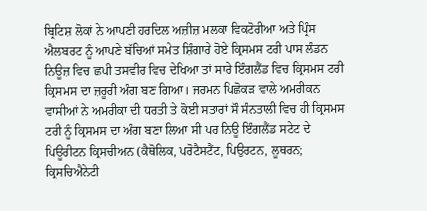ਬ੍ਰਿਟਿਸ਼ ਲੋਕਾਂ ਨੇ ਆਪਣੀ ਹਰਦਿਲ ਅਜ਼ੀਜ਼ ਮਲਕਾ ਵਿਕਟੋਰੀਆ ਅਤੇ ਪ੍ਰਿੰਸ ਐਲਬਰਟ ਨੂੰ ਆਪਣੇ ਬੱਚਿਆਂ ਸਮੇਤ ਸ਼ਿੰਗਾਰੇ ਹੋਏ ਕ੍ਰਿਸਮਸ ਟਰੀ ਪਾਸ ਲੰਡਨ ਨਿਊਜ਼ ਵਿਚ ਛਪੀ ਤਸਵੀਰ ਵਿਚ ਦੇਖਿਆ ਤਾਂ ਸਾਰੇ ਇੰਗਲੈਂਡ ਵਿਚ ਕ੍ਰਿਸਮਸ ਟਰੀ ਕ੍ਰਿਸਮਸ ਦਾ ਜ਼ਰੂਰੀ ਅੰਗ ਬਣ ਗਿਆ। ਜਰਮਨ ਪਿਛੋਕੜ ਵਾਲੇ ਅਮਰੀਕਨ ਵਾਸੀਆਂ ਨੇ ਅਮਰੀਕਾ ਦੀ ਧਰਤੀ ਤੇ ਕੋਈ ਸਤਾਰਾਂ ਸੌ ਸੰਨਤਾਲੀ ਵਿਚ ਹੀ ਕ੍ਰਿਸਮਸ ਟਰੀ ਨੂੰ ਕ੍ਰਿਸਮਸ ਦਾ ਅੰਗ ਬਣਾ ਲਿਆ ਸੀ ਪਰ ਨਿਊ ਇੰਗਲੈਂਡ ਸਟੇਟ ਦੇ ਪਿਊਰੀਟਨ ਕ੍ਰਿਸਚੀਅਨ (ਕੈਥੋਲਿਕ, ਪਰੋਟੈਸਟੈਂਟ, ਪਿਉਰਟਨ, ਲੂਥਰਨ; ਕ੍ਰਿਸਚਿਐਨੇਟੀ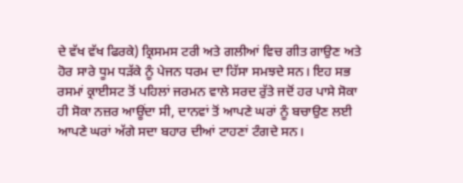ਦੇ ਵੱਖ ਵੱਖ ਫਿਰਕੇ) ਕ੍ਰਿਸਮਸ ਟਰੀ ਅਤੇ ਗਲੀਆਂ ਵਿਚ ਗੀਤ ਗਾਉਣ ਅਤੇ ਹੋਰ ਸਾਰੇ ਧੂਮ ਧੜੱਕੇ ਨੂੰ ਪੇਜਨ ਧਰਮ ਦਾ ਹਿੱਸਾ ਸਮਝਦੇ ਸਨ। ਇਹ ਸਭ ਰਸਮਾਂ ਕ੍ਰਾਈਸਟ ਤੋਂ ਪਹਿਲਾਂ ਜਰਮਨ ਵਾਲੇ ਸਰਦ ਰੁੱਤੇ ਜਦੋਂ ਹਰ ਪਾਸੇ ਸੋਕਾ ਹੀ ਸੋਕਾ ਨਜ਼ਰ ਆਊਂਦਾ ਸੀ, ਦਾਨਵਾਂ ਤੋਂ ਆਪਣੇ ਘਰਾਂ ਨੂੰ ਬਚਾਉਣ ਲਈ ਆਪਣੇ ਘਰਾਂ ਅੱਗੇ ਸਦਾ ਬਹਾਰ ਦੀਆਂ ਟਾਹਣਾਂ ਟੰਗਦੇ ਸਨ।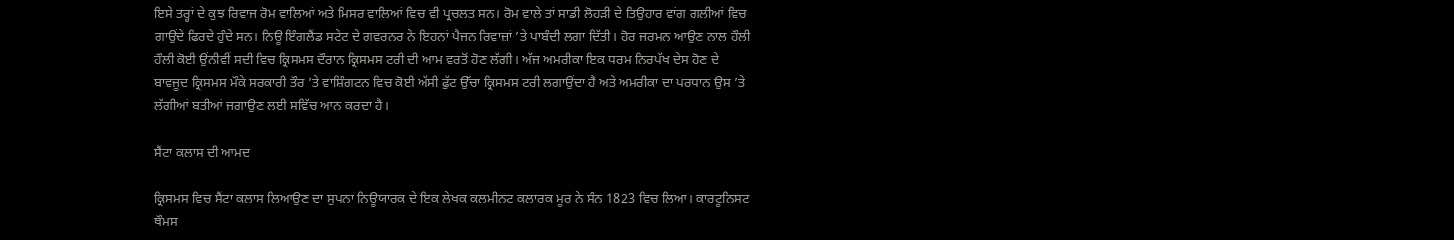ਇਸੇ ਤਰ੍ਹਾਂ ਦੇ ਕੁਝ ਰਿਵਾਜ ਰੋਮ ਵਾਲਿਆਂ ਅਤੇ ਮਿਸਰ ਵਾਲਿਆਂ ਵਿਚ ਵੀ ਪ੍ਰਚਲਤ ਸਨ। ਰੋਮ ਵਾਲੇ ਤਾਂ ਸਾਡੀ ਲੋਹੜੀ ਦੇ ਤਿਉਹਾਰ ਵਾਂਗ ਗਲੀਆਂ ਵਿਚ ਗਾਉਂਦੇ ਫਿਰਦੇ ਹੁੰਦੇ ਸਨ। ਨਿਊ ਇੰਗਲੈਂਡ ਸਟੇਟ ਦੇ ਗਵਰਨਰ ਨੇ ਇਹਨਾਂ ਪੈਜਨ ਰਿਵਾਜ਼ਾਂ ’ਤੇ ਪਾਬੰਦੀ ਲਗਾ ਦਿੱਤੀ। ਹੋਰ ਜਰਮਨ ਆਉਣ ਨਾਲ ਹੌਲੀ ਹੌਲੀ ਕੋਈ ਉਂਨੀਵੀਂ ਸਦੀ ਵਿਚ ਕ੍ਰਿਸਮਸ ਦੌਰਾਨ ਕ੍ਰਿਸਮਸ ਟਰੀ ਦੀ ਆਮ ਵਰਤੋਂ ਹੋਣ ਲੱਗੀ। ਅੱਜ ਅਮਰੀਕਾ ਇਕ ਧਰਮ ਨਿਰਪੱਖ ਦੇਸ ਹੋਣ ਦੇ ਬਾਵਜੂਦ ਕ੍ਰਿਸਮਸ ਮੌਕੇ ਸਰਕਾਰੀ ਤੌਰ ’ਤੇ ਵਾਸ਼ਿੰਗਟਨ ਵਿਚ ਕੋਈ ਅੱਸੀ ਫੁੱਟ ਉੱਚਾ ਕ੍ਰਿਸਮਸ ਟਰੀ ਲਗਾਉਂਦਾ ਹੈ ਅਤੇ ਅਮਰੀਕਾ ਦਾ ਪਰਧਾਨ ਉਸ ’ਤੇ ਲੱਗੀਆਂ ਬਤੀਆਂ ਜਗਾਉਣ ਲਈ ਸਵਿੱਚ ਆਨ ਕਰਦਾ ਹੈ।

ਸੈਂਟਾ ਕਲਾਸ ਦੀ ਆਮਦ

ਕ੍ਰਿਸਮਸ ਵਿਚ ਸੈਂਟਾ ਕਲਾਸ ਲਿਆਉਣ ਦਾ ਸੁਪਨਾ ਨਿਊਯਾਰਕ ਦੇ ਇਕ ਲੇਖਕ ਕਲਮੀਨਟ ਕਲਾਰਕ ਮੂਰ ਨੇ ਸੰਨ 1823 ਵਿਚ ਲਿਆ। ਕਾਰਟੂਨਿਸਟ ਥੌਮਸ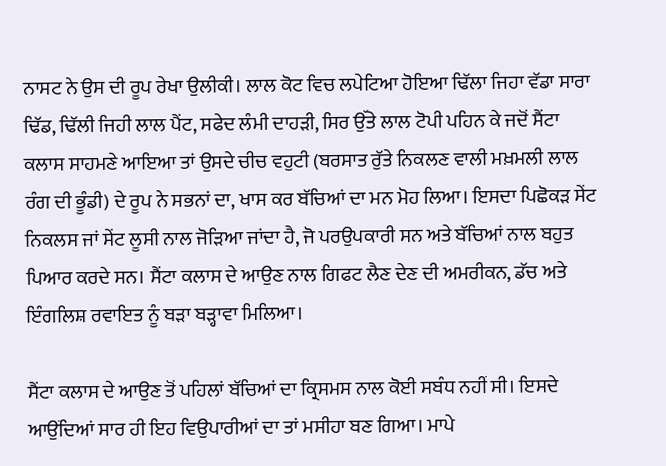ਨਾਸਟ ਨੇ ਉਸ ਦੀ ਰੂਪ ਰੇਖਾ ਉਲੀਕੀ। ਲਾਲ ਕੋਟ ਵਿਚ ਲਪੇਟਿਆ ਹੋਇਆ ਢਿੱਲਾ ਜਿਹਾ ਵੱਡਾ ਸਾਰਾ ਢਿੱਡ, ਢਿੱਲੀ ਜਿਹੀ ਲਾਲ ਪੈਂਟ, ਸਫੇਦ ਲੰਮੀ ਦਾਹੜੀ, ਸਿਰ ਉੱਤੇ ਲਾਲ ਟੋਪੀ ਪਹਿਨ ਕੇ ਜਦੋਂ ਸੈਂਟਾ ਕਲਾਸ ਸਾਹਮਣੇ ਆਇਆ ਤਾਂ ਉਸਦੇ ਚੀਚ ਵਹੁਟੀ (ਬਰਸਾਤ ਰੁੱਤੇ ਨਿਕਲਣ ਵਾਲੀ ਮਖ਼ਮਲੀ ਲਾਲ ਰੰਗ ਦੀ ਭੂੰਡੀ) ਦੇ ਰੂਪ ਨੇ ਸਭਨਾਂ ਦਾ, ਖਾਸ ਕਰ ਬੱਚਿਆਂ ਦਾ ਮਨ ਮੋਹ ਲਿਆ। ਇਸਦਾ ਪਿਛੋਕੜ ਸੇਂਟ ਨਿਕਲਸ ਜਾਂ ਸੇਂਟ ਲੂਸੀ ਨਾਲ ਜੋੜਿਆ ਜਾਂਦਾ ਹੈ, ਜੋ ਪਰਉਪਕਾਰੀ ਸਨ ਅਤੇ ਬੱਚਿਆਂ ਨਾਲ ਬਹੁਤ ਪਿਆਰ ਕਰਦੇ ਸਨ। ਸੈਂਟਾ ਕਲਾਸ ਦੇ ਆਉਣ ਨਾਲ ਗਿਫਟ ਲੈਣ ਦੇਣ ਦੀ ਅਮਰੀਕਨ, ਡੱਚ ਅਤੇ ਇੰਗਲਿਸ਼ ਰਵਾਇਤ ਨੂੰ ਬੜਾ ਬੜ੍ਹਾਵਾ ਮਿਲਿਆ।

ਸੈਂਟਾ ਕਲਾਸ ਦੇ ਆਉਣ ਤੋਂ ਪਹਿਲਾਂ ਬੱਚਿਆਂ ਦਾ ਕ੍ਰਿਸਮਸ ਨਾਲ ਕੋਈ ਸਬੰਧ ਨਹੀਂ ਸੀ। ਇਸਦੇ ਆਉਂਦਿਆਂ ਸਾਰ ਹੀ ਇਹ ਵਿਉਪਾਰੀਆਂ ਦਾ ਤਾਂ ਮਸੀਹਾ ਬਣ ਗਿਆ। ਮਾਪੇ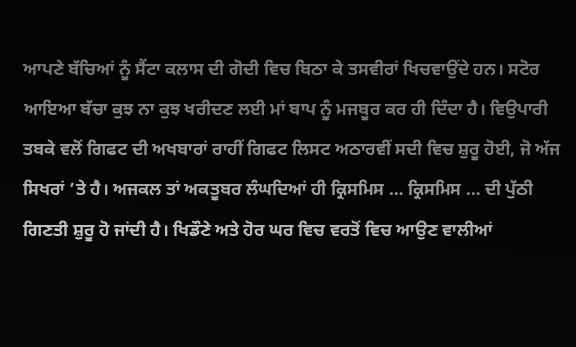ਆਪਣੇ ਬੱਚਿਆਂ ਨੂੰ ਸੈਂਟਾ ਕਲਾਸ ਦੀ ਗੋਦੀ ਵਿਚ ਬਿਠਾ ਕੇ ਤਸਵੀਰਾਂ ਖਿਚਵਾਉਂਦੇ ਹਨ। ਸਟੋਰ ਆਇਆ ਬੱਚਾ ਕੁਝ ਨਾ ਕੁਝ ਖਰੀਦਣ ਲਈ ਮਾਂ ਬਾਪ ਨੂੰ ਮਜਬੂਰ ਕਰ ਹੀ ਦਿੰਦਾ ਹੈ। ਵਿਉਪਾਰੀ ਤਬਕੇ ਵਲੋਂ ਗਿਫਟ ਦੀ ਅਖਬਾਰਾਂ ਰਾਹੀਂ ਗਿਫਟ ਲਿਸਟ ਅਠਾਰਵੀਂ ਸਦੀ ਵਿਚ ਸ਼ੁਰੂ ਹੋਈ, ਜੋ ਅੱਜ ਸਿਖਰਾਂ ’ਤੇ ਹੈ। ਅਜਕਲ ਤਾਂ ਅਕਤੂਬਰ ਲੰਘਦਿਆਂ ਹੀ ਕ੍ਰਿਸਮਿਸ … ਕ੍ਰਿਸਮਿਸ … ਦੀ ਪੁੱਠੀ ਗਿਣਤੀ ਸ਼ੁਰੂ ਹੋ ਜਾਂਦੀ ਹੈ। ਖਿਡੌਣੇ ਅਤੇ ਹੋਰ ਘਰ ਵਿਚ ਵਰਤੋਂ ਵਿਚ ਆਉਣ ਵਾਲੀਆਂ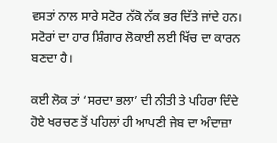ਵਸਤਾਂ ਨਾਲ ਸਾਰੇ ਸਟੋਰ ਨੱਕੋ ਨੱਕ ਭਰ ਦਿੱਤੇ ਜਾਂਦੇ ਹਨ। ਸਟੋਰਾਂ ਦਾ ਹਾਰ ਸ਼ਿੰਗਾਰ ਲੋਕਾਈ ਲਈ ਖਿੱਚ ਦਾ ਕਾਰਨ ਬਣਦਾ ਹੈ।

ਕਈ ਲੋਕ ਤਾਂ ‘ਸਰਦਾ ਭਲਾ’ ਦੀ ਨੀਤੀ ਤੇ ਪਹਿਰਾ ਦਿੰਦੇ ਹੋਏ ਖਰਚਣ ਤੋਂ ਪਹਿਲਾਂ ਹੀ ਆਪਣੀ ਜੇਬ ਦਾ ਅੰਦਾਜ਼ਾ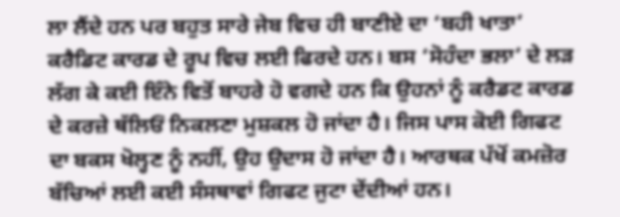ਲਾ ਲੈਂਦੇ ਹਨ ਪਰ ਬਹੁਤ ਸਾਰੇ ਜੇਬ ਵਿਚ ਹੀ ਬਾਣੀਏ ਦਾ ‘ਬਹੀ ਖਾਤਾ’ ਕਰੈਡਿਟ ਕਾਰਡ ਦੇ ਰੂਪ ਵਿਚ ਲਈ ਫਿਰਦੇ ਹਨ। ਬਸ ‘ਸੋਹੰਦਾ ਭਲਾ’ ਦੇ ਲੜ ਲੱਗ ਕੇ ਕਈ ਇੰਨੇ ਵਿਤੋਂ ਬਾਹਰੇ ਹੋ ਵਗਦੇ ਹਨ ਕਿ ਉਹਨਾਂ ਨੂੰ ਕਰੈਡਟ ਕਾਰਡ ਦੇ ਕਰਜ਼ੇ ਥੱਲਿਓਂ ਨਿਕਲਣਾ ਮੁਸ਼ਕਲ ਹੋ ਜਾਂਦਾ ਹੈ। ਜਿਸ ਪਾਸ ਕੋਈ ਗਿਫਟ ਦਾ ਬਕਸ ਖੋਲ੍ਹਣ ਨੂੰ ਨਹੀਂ, ਉਹ ਉਦਾਸ ਹੋ ਜਾਂਦਾ ਹੈ। ਆਰਥਕ ਪੱਖੋਂ ਕਮਜ਼ੋਰ ਬੱਚਿਆਂ ਲਈ ਕਈ ਸੰਸਥਾਵਾਂ ਗਿਫਟ ਜੁਟਾ ਦੇਂਦੀਆਂ ਹਨ।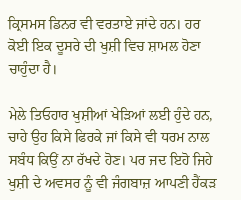ਕ੍ਰਿਸਮਸ ਡਿਨਰ ਵੀ ਵਰਤਾਏ ਜਾਂਦੇ ਹਨ। ਹਰ ਕੋਈ ਇਕ ਦੂਸਰੇ ਦੀ ਖੁਸ਼ੀ ਵਿਚ ਸ਼ਾਮਲ ਹੋਣਾ ਚਾਹੁੰਦਾ ਹੈ।

ਮੇਲੇ ਤਿਓਹਾਰ ਖੁਸ਼ੀਆਂ ਖੇੜਿਆਂ ਲਈ ਹੁੰਦੇ ਹਨ, ਚਾਹੇ ਉਹ ਕਿਸੇ ਫਿਰਕੇ ਜਾਂ ਕਿਸੇ ਵੀ ਧਰਮ ਨਾਲ ਸਬੰਧ ਕਿਉਂ ਨਾ ਰੱਖਦੇ ਹੋਣ। ਪਰ ਜਦ ਇਹੋ ਜਿਹੇ ਖੁਸ਼ੀ ਦੇ ਅਵਸਰ ਨੂੰ ਵੀ ਜੰਗਬਾਜ਼ ਆਪਣੀ ਹੈਂਕੜ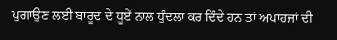ਪੁਗਾਉਣ ਲਈ ਬਾਰੂਦ ਦੇ ਧੂਏਂ ਨਾਲ ਧੁੰਦਲਾ ਕਰ ਦਿੰਦੇ ਹਨ ਤਾਂ ਅਪਾਹਜਾਂ ਦੀ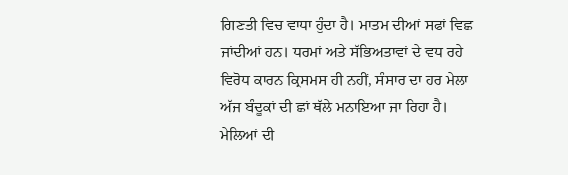ਗਿਣਤੀ ਵਿਚ ਵਾਧਾ ਹੁੰਦਾ ਹੈ। ਮਾਤਮ ਦੀਆਂ ਸਫਾਂ ਵਿਛ ਜਾਂਦੀਆਂ ਹਨ। ਧਰਮਾਂ ਅਤੇ ਸੱਭਿਅਤਾਵਾਂ ਦੇ ਵਧ ਰਹੇ ਵਿਰੋਧ ਕਾਰਨ ਕ੍ਰਿਸਮਸ ਹੀ ਨਹੀਂ, ਸੰਸਾਰ ਦਾ ਹਰ ਮੇਲਾ ਅੱਜ ਬੰਦੂਕਾਂ ਦੀ ਛਾਂ ਥੱਲੇ ਮਨਾਇਆ ਜਾ ਰਿਹਾ ਹੈ। ਮੇਲਿਆਂ ਦੀ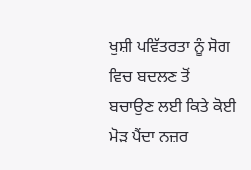ਖੁਸ਼ੀ ਪਵਿੱਤਰਤਾ ਨੂੰ ਸੋਗ ਵਿਚ ਬਦਲਣ ਤੋਂ ਬਚਾਉਣ ਲਈ ਕਿਤੇ ਕੋਈ ਮੋੜ ਪੈਂਦਾ ਨਜ਼ਰ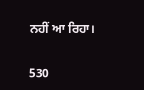ਨਹੀਂ ਆ ਰਿਹਾ।

530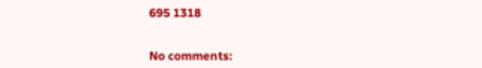695 1318


No comments: